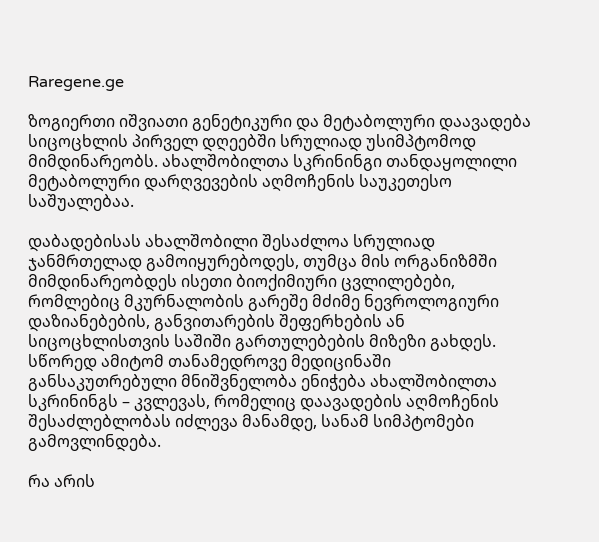Raregene.ge

ზოგიერთი იშვიათი გენეტიკური და მეტაბოლური დაავადება სიცოცხლის პირველ დღეებში სრულიად უსიმპტომოდ მიმდინარეობს. ახალშობილთა სკრინინგი თანდაყოლილი მეტაბოლური დარღვევების აღმოჩენის საუკეთესო საშუალებაა.

დაბადებისას ახალშობილი შესაძლოა სრულიად ჯანმრთელად გამოიყურებოდეს, თუმცა მის ორგანიზმში მიმდინარეობდეს ისეთი ბიოქიმიური ცვლილებები, რომლებიც მკურნალობის გარეშე მძიმე ნევროლოგიური დაზიანებების, განვითარების შეფერხების ან სიცოცხლისთვის საშიში გართულებების მიზეზი გახდეს. სწორედ ამიტომ თანამედროვე მედიცინაში განსაკუთრებული მნიშვნელობა ენიჭება ახალშობილთა სკრინინგს – კვლევას, რომელიც დაავადების აღმოჩენის შესაძლებლობას იძლევა მანამდე, სანამ სიმპტომები გამოვლინდება.

რა არის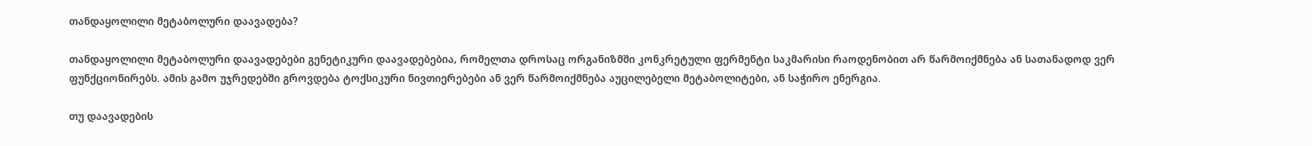თანდაყოლილი მეტაბოლური დაავადება?

თანდაყოლილი მეტაბოლური დაავადებები გენეტიკური დაავადებებია, რომელთა დროსაც ორგანიზმში კონკრეტული ფერმენტი საკმარისი რაოდენობით არ წარმოიქმნება ან სათანადოდ ვერ ფუნქციონირებს. ამის გამო უჯრედებში გროვდება ტოქსიკური ნივთიერებები ან ვერ წარმოიქმნება აუცილებელი მეტაბოლიტები, ან საჭირო ენერგია.

თუ დაავადების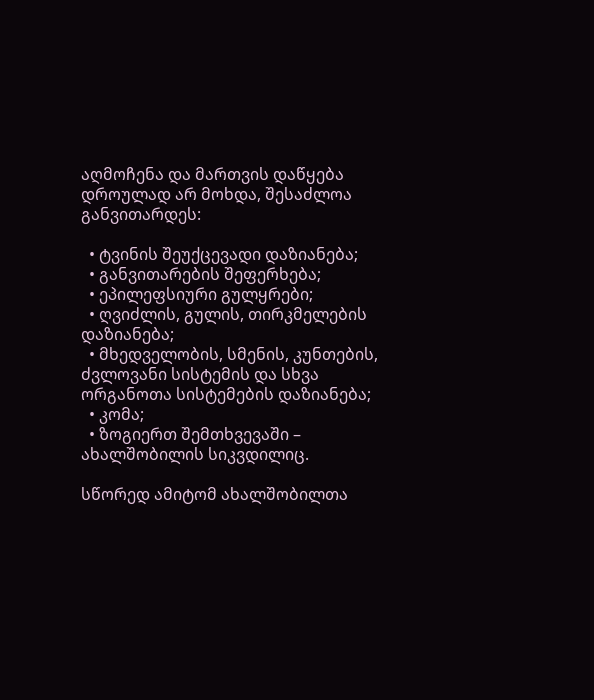აღმოჩენა და მართვის დაწყება დროულად არ მოხდა, შესაძლოა განვითარდეს:

  • ტვინის შეუქცევადი დაზიანება;
  • განვითარების შეფერხება;
  • ეპილეფსიური გულყრები;
  • ღვიძლის, გულის, თირკმელების დაზიანება;
  • მხედველობის, სმენის, კუნთების, ძვლოვანი სისტემის და სხვა ორგანოთა სისტემების დაზიანება;
  • კომა;
  • ზოგიერთ შემთხვევაში – ახალშობილის სიკვდილიც.

სწორედ ამიტომ ახალშობილთა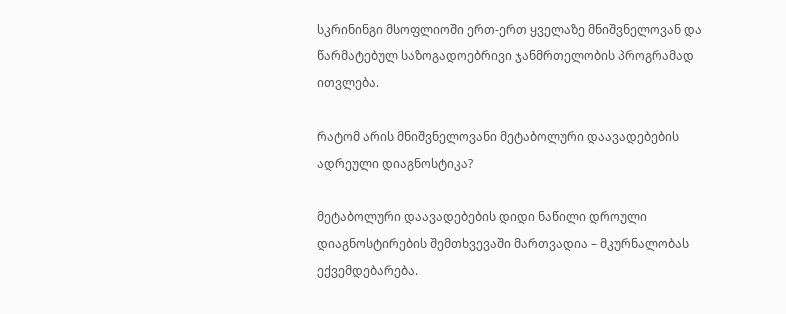სკრინინგი მსოფლიოში ერთ-ერთ ყველაზე მნიშვნელოვან და წარმატებულ საზოგადოებრივი ჯანმრთელობის პროგრამად ითვლება.

რატომ არის მნიშვნელოვანი მეტაბოლური დაავადებების ადრეული დიაგნოსტიკა?

მეტაბოლური დაავადებების დიდი ნაწილი დროული დიაგნოსტირების შემთხვევაში მართვადია – მკურნალობას ექვემდებარება.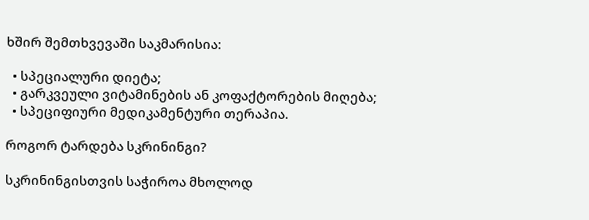ხშირ შემთხვევაში საკმარისია:

  • სპეციალური დიეტა;
  • გარკვეული ვიტამინების ან კოფაქტორების მიღება;
  • სპეციფიური მედიკამენტური თერაპია.

როგორ ტარდება სკრინინგი?

სკრინინგისთვის საჭიროა მხოლოდ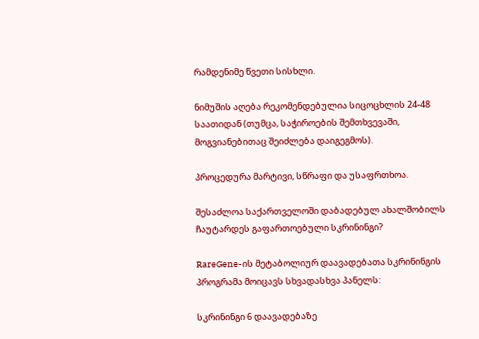რამდენიმე წვეთი სისხლი.

ნიმუშის აღება რეკომენდებულია სიცოცხლის 24-48 საათიდან (თუმცა, საჭიროების შემთხვევაში, მოგვიანებითაც შეიძლება დაიგეგმოს).

პროცედურა მარტივი, სწრაფი და უსაფრთხოა.

შესაძლოა საქართველოში დაბადებულ ახალშობილს ჩაუტარდეს გაფართოებული სკრინინგი?

RareGene-ის მეტაბოლიურ დაავადებათა სკრინინგის პროგრამა მოიცავს სხვადასხვა პანელს:

სკრინინგი 6 დაავადებაზე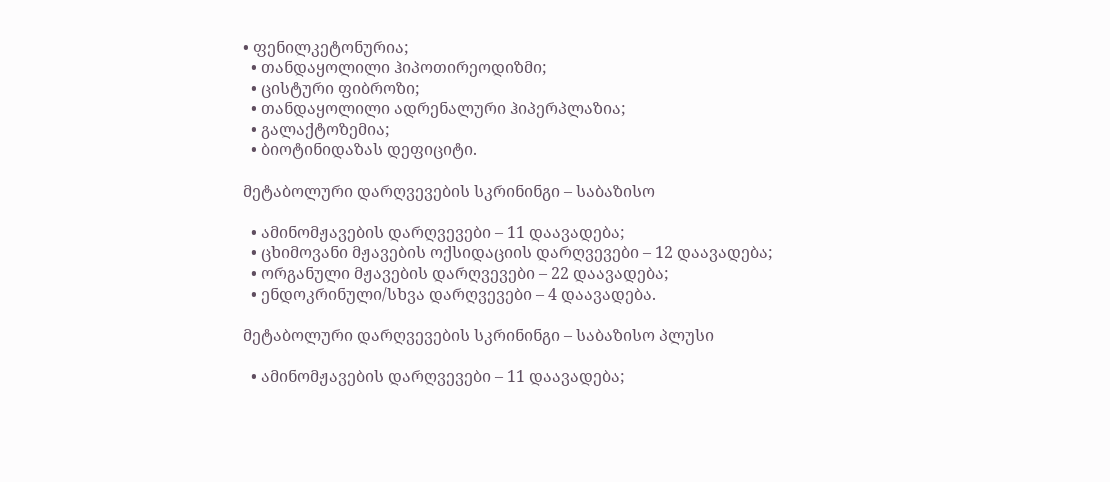• ფენილკეტონურია;
  • თანდაყოლილი ჰიპოთირეოდიზმი;
  • ცისტური ფიბროზი;
  • თანდაყოლილი ადრენალური ჰიპერპლაზია;
  • გალაქტოზემია;
  • ბიოტინიდაზას დეფიციტი.

მეტაბოლური დარღვევების სკრინინგი – საბაზისო

  • ამინომჟავების დარღვევები – 11 დაავადება;
  • ცხიმოვანი მჟავების ოქსიდაციის დარღვევები – 12 დაავადება;
  • ორგანული მჟავების დარღვევები – 22 დაავადება;
  • ენდოკრინული/სხვა დარღვევები – 4 დაავადება.

მეტაბოლური დარღვევების სკრინინგი – საბაზისო პლუსი

  • ამინომჟავების დარღვევები – 11 დაავადება;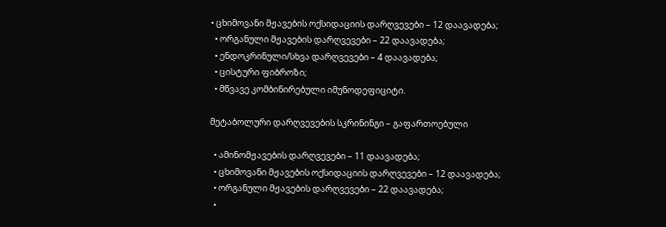• ცხიმოვანი მჟავების ოქსიდაციის დარღვევები – 12 დაავადება;
  • ორგანული მჟავების დარღვევები – 22 დაავადება;
  • ენდოკრინული/სხვა დარღვევები – 4 დაავადება;
  • ცისტური ფიბროზი;
  • მწვავე კომბინირებული იმუნოდეფიციტი.

მეტაბოლური დარღვევების სკრინინგი – გაფართოებული

  • ამინომჟავების დარღვევები – 11 დაავადება;
  • ცხიმოვანი მჟავების ოქსიდაციის დარღვევები – 12 დაავადება;
  • ორგანული მჟავების დარღვევები – 22 დაავადება;
  •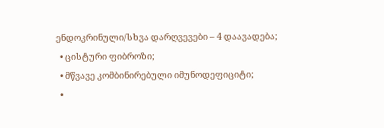ენდოკრინული/სხვა დარღვევები – 4 დაავადება;
  • ცისტური ფიბროზი;
  • მწვავე კომბინირებული იმუნოდეფიციტი;
  •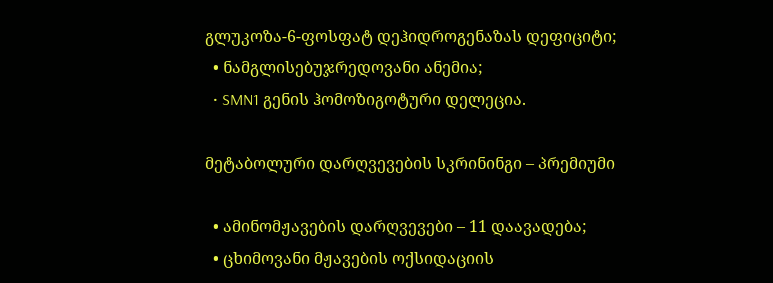გლუკოზა-6-ფოსფატ დეჰიდროგენაზას დეფიციტი;
  • ნამგლისებუჯრედოვანი ანემია;
  • SMN1 გენის ჰომოზიგოტური დელეცია.

მეტაბოლური დარღვევების სკრინინგი – პრემიუმი

  • ამინომჟავების დარღვევები – 11 დაავადება;
  • ცხიმოვანი მჟავების ოქსიდაციის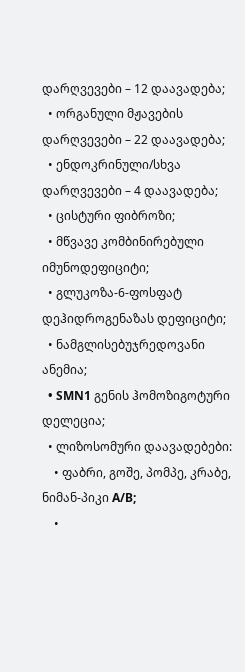დარღვევები – 12 დაავადება;
  • ორგანული მჟავების დარღვევები – 22 დაავადება;
  • ენდოკრინული/სხვა დარღვევები – 4 დაავადება;
  • ცისტური ფიბროზი;
  • მწვავე კომბინირებული იმუნოდეფიციტი;
  • გლუკოზა-6-ფოსფატ დეჰიდროგენაზას დეფიციტი;
  • ნამგლისებუჯრედოვანი ანემია;
  • SMN1 გენის ჰომოზიგოტური დელეცია;
  • ლიზოსომური დაავადებები:
    • ფაბრი, გოშე, პომპე, კრაბე, ნიმან-პიკი A/B;
    •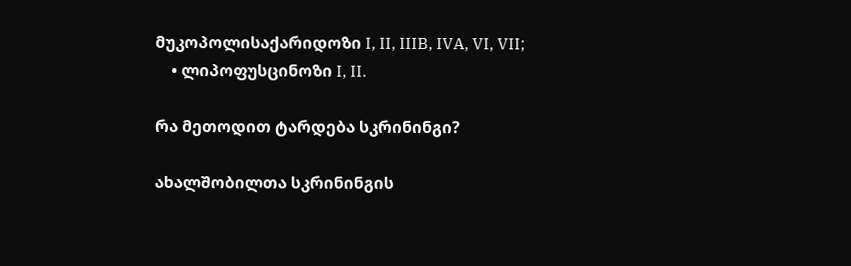მუკოპოლისაქარიდოზი I, II, IIIB, IVA, VI, VII;
    • ლიპოფუსცინოზი I, II.

რა მეთოდით ტარდება სკრინინგი?

ახალშობილთა სკრინინგის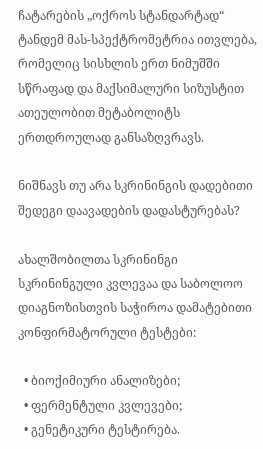ჩატარების „ოქროს სტანდარტად“ ტანდემ მას-სპექტრომეტრია ითვლება, რომელიც სისხლის ერთ ნიმუშში სწრაფად და მაქსიმალური სიზუსტით ათეულობით მეტაბოლიტს ერთდროულად განსაზღვრავს.

ნიშნავს თუ არა სკრინინგის დადებითი შედეგი დაავადების დადასტურებას?

ახალშობილთა სკრინინგი სკრინინგული კვლევაა და საბოლოო დიაგნოზისთვის საჭიროა დამატებითი კონფირმატორული ტესტები:

  • ბიოქიმიური ანალიზები;
  • ფერმენტული კვლევები;
  • გენეტიკური ტესტირება.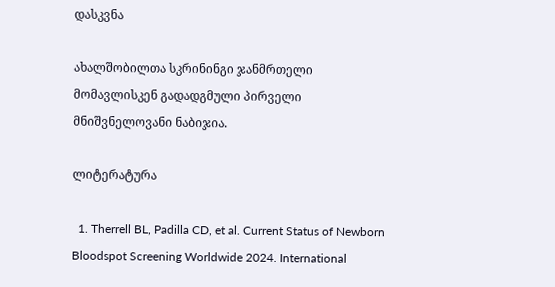დასკვნა

ახალშობილთა სკრინინგი ჯანმრთელი მომავლისკენ გადადგმული პირველი მნიშვნელოვანი ნაბიჯია.

ლიტერატურა

  1. Therrell BL, Padilla CD, et al. Current Status of Newborn Bloodspot Screening Worldwide 2024. International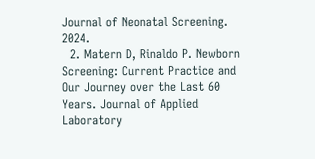Journal of Neonatal Screening. 2024.
  2. Matern D, Rinaldo P. Newborn Screening: Current Practice and Our Journey over the Last 60 Years. Journal of Applied Laboratory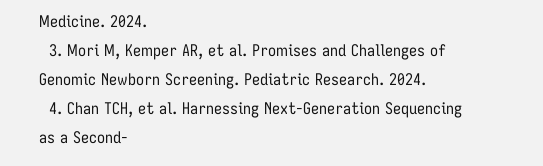Medicine. 2024.
  3. Mori M, Kemper AR, et al. Promises and Challenges of Genomic Newborn Screening. Pediatric Research. 2024.
  4. Chan TCH, et al. Harnessing Next-Generation Sequencing as a Second-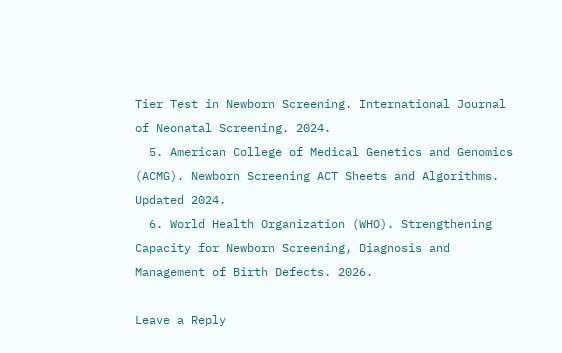Tier Test in Newborn Screening. International Journal of Neonatal Screening. 2024.
  5. American College of Medical Genetics and Genomics (ACMG). Newborn Screening ACT Sheets and Algorithms. Updated 2024.
  6. World Health Organization (WHO). Strengthening Capacity for Newborn Screening, Diagnosis and Management of Birth Defects. 2026.

Leave a Reply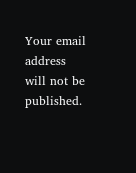Your email address will not be published.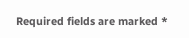Required fields are marked *